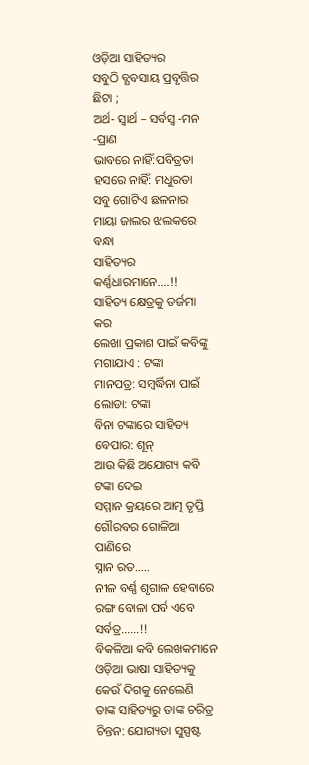ଓଡ଼ିଆ ସାହିତ୍ୟର
ସବୁଠି ବ୍ଯବସାୟ ପ୍ରବୃତ୍ତିର ଛିଟା ;
ଅର୍ଥ- ସ୍ବାର୍ଥ – ସର୍ବସ୍ବ -ମନ -ପ୍ରାଣ
ଭାବରେ ନାହିଁ:ପବିତ୍ରତା
ହସରେ ନାହିଁ: ମଧୁରତା
ସବୁ ଗୋଟିଏ ଛଳନାର
ମାୟା ଜାଲର ଝଲକରେ ବନ୍ଧା
ସାହିତ୍ୟର କର୍ଣ୍ଣଧାରମାନେ….!!
ସାହିତ୍ୟ କ୍ଷେତ୍ରକୁ ତର୍ଜମା କର
ଲେଖା ପ୍ରକାଶ ପାଇଁ କବିଙ୍କୁ
ମଗାଯାଏ : ଟଙ୍କା
ମାନପତ୍ର: ସମ୍ବର୍ଦ୍ଧିନା ପାଇଁ
ଲୋଡା: ଟଙ୍କା
ବିନା ଟଙ୍କାରେ ସାହିତ୍ୟ ବେପାର: ଶୂନ୍
ଆଉ କିଛି ଅଯୋଗ୍ୟ କବି ଟଙ୍କା ଦେଇ
ସମ୍ମାନ କ୍ରୟରେ ଆତ୍ମ ତୃପ୍ତି
ଗୌରବର ଗୋଳିଆ ପାଣିରେ
ସ୍ନାନ ରତ…..
ନୀଳ ବର୍ଣ୍ଣ ଶୃଗାଳ ହେବାରେ
ରଙ୍ଗ ବୋଳା ପର୍ବ ଏବେ ସର୍ବତ୍ର……!!
ବିକଳିଆ କବି ଲେଖକମାନେ
ଓଡ଼ିଆ ଭାଷା ସାହିତ୍ୟକୁ
କେଉଁ ଦିଗକୁ ନେଲେଣି
ତାଙ୍କ ସାହିତ୍ୟରୁ ତାଙ୍କ ଚରିତ୍ର
ଚିନ୍ତନ: ଯୋଗ୍ୟତା ସୁସ୍ପଷ୍ଟ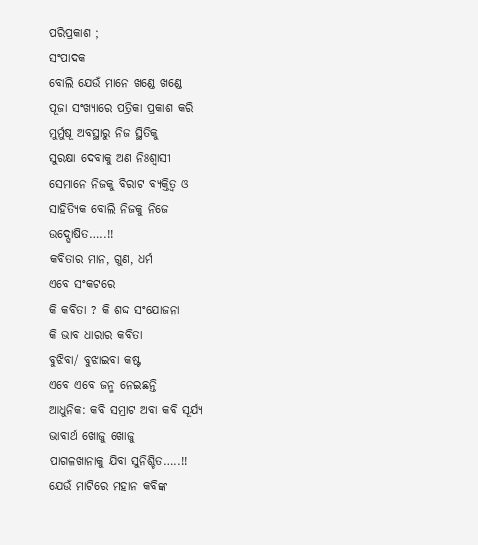ପରିପ୍ରକାଶ ;
ସଂପାଦକ
ବୋଲି ଯେଉଁ ମାନେ ଖଣ୍ଡେ ଖଣ୍ଡେ
ପୂଜା ସଂଖ୍ୟାରେ ପତ୍ରିକା ପ୍ରକାଶ କରି
ମୁର୍ମୁଷୂ ଅବସ୍ଥାରୁ ନିଜ ସ୍ଥିତିକୁ
ସୁରକ୍ଷା ଦେବାକୁ ଅଣ ନିଃଶ୍ବାସୀ
ସେମାନେ ନିଜକୁ ବିରାଟ ବ୍ୟକ୍ତିତ୍ଵ ଓ
ସାହିତ୍ୟିକ ବୋଲି ନିଜକୁ ନିଜେ
ଉଦ୍ଘୋଷିତ…..!!
କବିତାର ମାନ, ଗୁଣ, ଧର୍ମ
ଏବେ ସଂକଟରେ
କି କବିତା ? କି ଶଦ୍ଦ ସଂଯୋଜନା
କି ଭାବ ଧାରାର କବିତା
ବୁଝିବା/ ବୁଝାଇବା କଷ୍ଟ
ଏବେ ଏବେ ଜନ୍ମ ନେଇଛନ୍ତି
ଆଧୁନିକ: କବି ସମ୍ରାଟ ଅବା କବି ସୂର୍ଯ୍ୟ
ଭାବାର୍ଥ ଖୋଜୁ ଖୋଜୁ
ପାଗଳଖାନାକୁ ଯିବା ସୁନିଶ୍ଚିତ…..!!
ଯେଉଁ ମାଟିରେ ମହାନ କବିଙ୍କ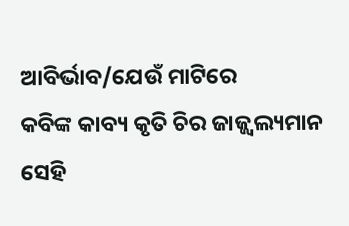ଆବିର୍ଭାବ/ଯେଉଁ ମାଟିରେ
କବିଙ୍କ କାବ୍ୟ କୃତି ଚିର ଜାଜ୍ଜ୍ୱଲ୍ୟମାନ
ସେହି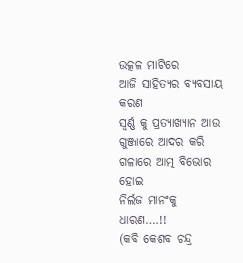ଉତ୍କଳ ମାଟିରେ
ଆଜି ସାହିତ୍ୟର ବ୍ଯବସାୟ କରଣ
ସ୍ବର୍ଣ୍ଣ କୁ ପ୍ରତ୍ୟାଖ୍ୟାନ ଆଉ
ଗୁଞ୍ଜାରେ ଆଦର କରି
ଗଳାରେ ଆତ୍ମ ବିଭୋର ହୋଇ
ନିର୍ଲଜ ମାନଂକୁ ଧାରଣ….!!
(କବି କେଶବ ଚନ୍ଦ୍ର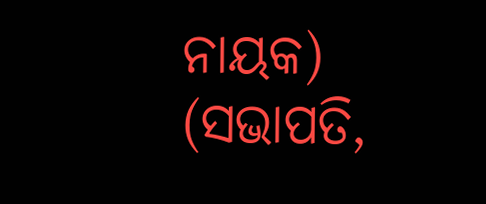ନାୟକ)
(ସଭାପତି,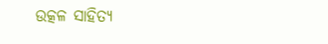ଉତ୍କଳ ସାହିତ୍ୟ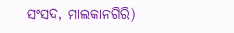ସଂସଦ, ମାଲକାନଗିରି)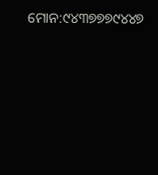ମୋନ:୯୪୩୭୭୭୯୪୪୭